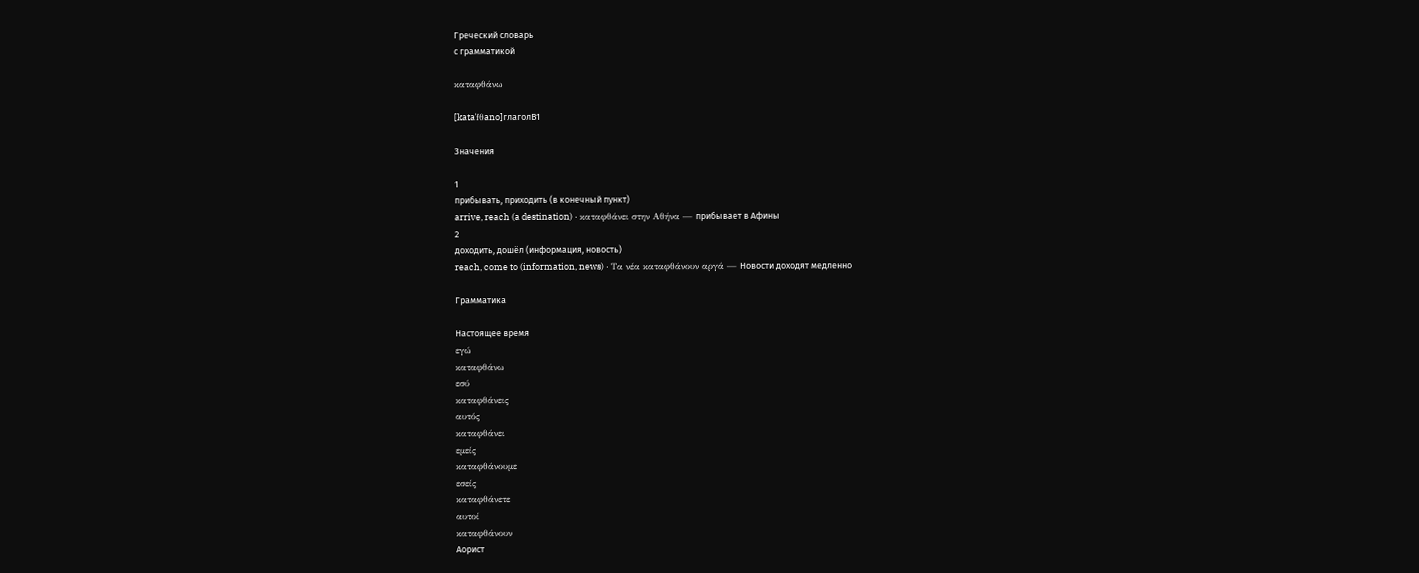Греческий словарь
с грамматикой

καταφθάνω

[kataˈfθano]глаголB1

Значения

1
прибывать, приходить (в конечный пункт)
arrive, reach (a destination) · καταφθάνει στην Αθήνα — прибывает в Афины
2
доходить, дошёл (информация, новость)
reach, come to (information, news) · Τα νέα καταφθάνουν αργά — Новости доходят медленно

Грамматика

Настоящее время
εγώ
καταφθάνω
εσύ
καταφθάνεις
αυτός
καταφθάνει
εμείς
καταφθάνουμε
εσείς
καταφθάνετε
αυτοί
καταφθάνουν
Аорист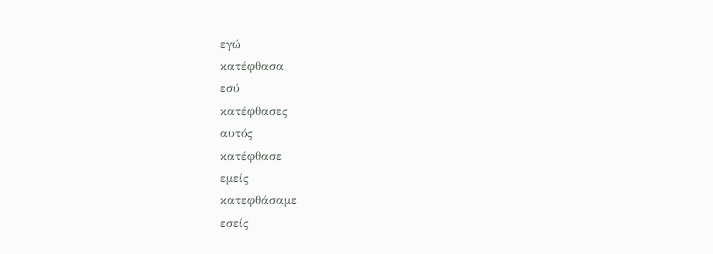εγώ
κατέφθασα
εσύ
κατέφθασες
αυτός
κατέφθασε
εμείς
κατεφθάσαμε
εσείς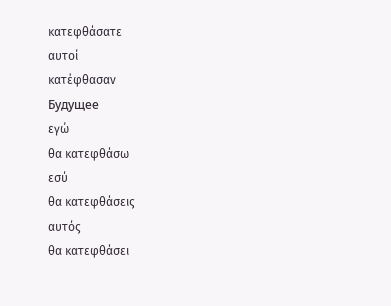κατεφθάσατε
αυτοί
κατέφθασαν
Будущее
εγώ
θα κατεφθάσω
εσύ
θα κατεφθάσεις
αυτός
θα κατεφθάσει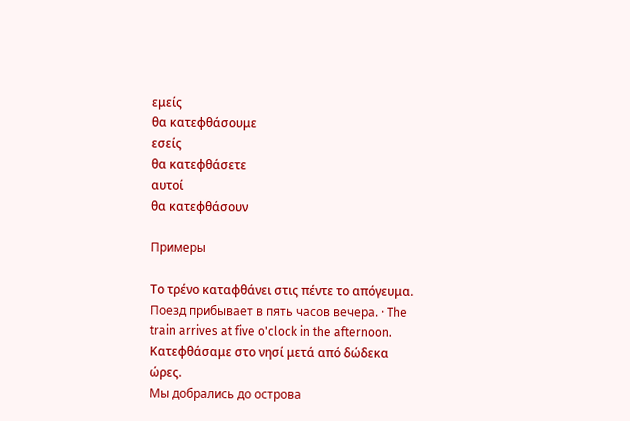εμείς
θα κατεφθάσουμε
εσείς
θα κατεφθάσετε
αυτοί
θα κατεφθάσουν

Примеры

Το τρένο καταφθάνει στις πέντε το απόγευμα.
Поезд прибывает в пять часов вечера. · The train arrives at five o'clock in the afternoon.
Κατεφθάσαμε στο νησί μετά από δώδεκα ώρες.
Мы добрались до острова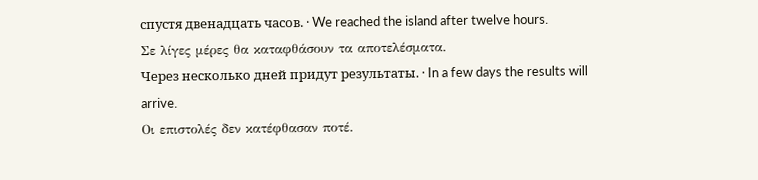спустя двенадцать часов. · We reached the island after twelve hours.
Σε λίγες μέρες θα καταφθάσουν τα αποτελέσματα.
Через несколько дней придут результаты. · In a few days the results will arrive.
Οι επιστολές δεν κατέφθασαν ποτέ.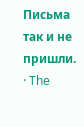Письма так и не пришли. · The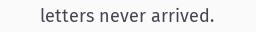letters never arrived.